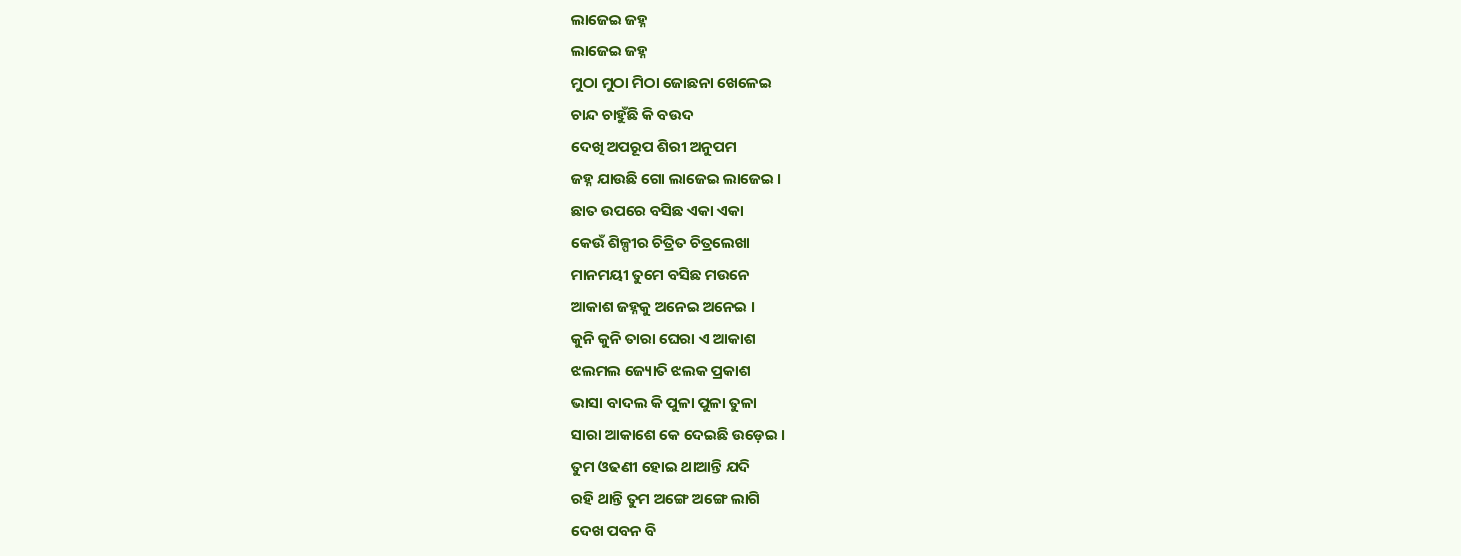ଲାଜେଇ ଜହ୍ନ
ଲାଜେଇ ଜହ୍ନ
ମୁଠା ମୁଠା ମିଠା ଜୋଛନା ଖେଳେଇ
ଚାନ୍ଦ ଚାହୁଁଛି କି ବଉଦ
ଦେଖି ଅପରୂପ ଶିରୀ ଅନୁପମ
ଜହ୍ନ ଯାଉଛି ଗୋ ଲାଜେଇ ଲାଜେଇ ।
ଛାତ ଉପରେ ବସିଛ ଏକା ଏକା
କେଉଁ ଶିଳ୍ପୀର ଚିତ୍ରିତ ଚିତ୍ରଲେଖା
ମାନମୟୀ ତୁମେ ବସିଛ ମଉନେ
ଆକାଶ ଜହ୍ନକୁ ଅନେଇ ଅନେଇ ।
କୁନି କୁନି ତାରା ଘେରା ଏ ଆକାଶ
ଝଲମଲ ଜ୍ୟୋତି ଝଲକ ପ୍ରକାଶ
ଭାସା ବାଦଲ କି ପୁଳା ପୁଳା ତୁଳା
ସାରା ଆକାଶେ କେ ଦେଇଛି ଉଡ଼େଇ ।
ତୁମ ଓଢଣୀ ହୋଇ ଥାଆନ୍ତି ଯଦି
ରହି ଥାନ୍ତି ତୁମ ଅଙ୍ଗେ ଅଙ୍ଗେ ଲାଗି
ଦେଖ ପବନ ବି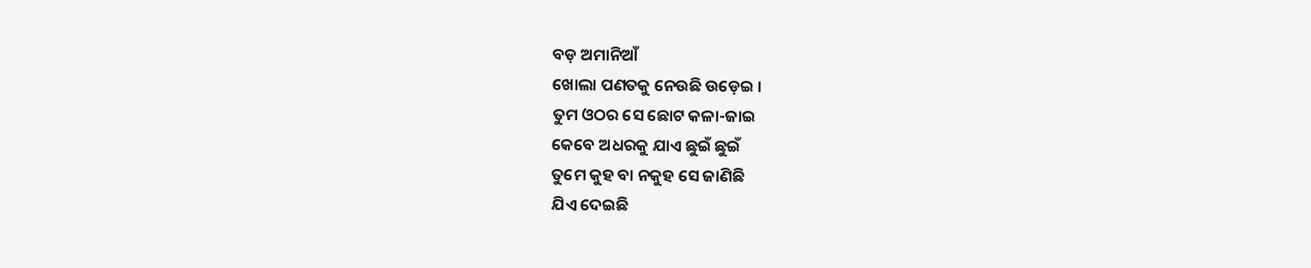ବଡ଼ ଅମାନିଆଁ
ଖୋଲା ପଣତକୁ ନେଉଛି ଉଡ଼େଇ ।
ତୁମ ଓଠର ସେ ଛୋଟ କଳା-ଜାଇ
କେବେ ଅଧରକୁ ଯାଏ ଛୁଇଁ ଛୁଇଁ
ତୁମେ କୁହ ବା ନକୁହ ସେ ଜାଣିଛି
ଯିଏ ଦେଇଛି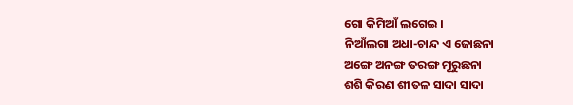ଗୋ କିମିଆଁ ଲଗେଇ ।
ନିଆଁଲଗା ଅଧା-ଚାନ୍ଦ ଏ ଜୋଛନା
ଅଙ୍ଗେ ଅନଙ୍ଗ ତରଙ୍ଗ ମୂରୁଛନା
ଶଶି କିରଣ ଶୀତଳ ସାଦା ସାଦା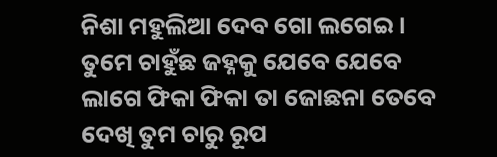ନିଶା ମହୁଲିଆ ଦେବ ଗୋ ଲଗେଇ ।
ତୁମେ ଚାହୁଁଛ ଜହ୍ନକୁ ଯେବେ ଯେବେ
ଲାଗେ ଫିକା ଫିକା ତା ଜୋଛନା ତେବେ
ଦେଖି ତୁମ ଚାରୁ ରୂପ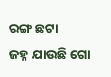ରଙ୍ଗ ଛଟା
ଜହ୍ନ ଯାଉଛି ଗୋ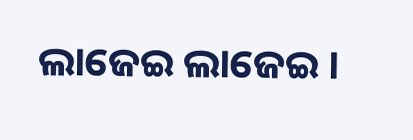ଲାଜେଇ ଲାଜେଇ ।